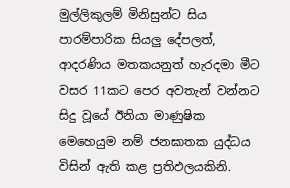මුල්ලිකුලම් මිනිසුන්ට සිය පාරම්පාරික සියලු දේපලත්, ආදරණිය මතකයනුත් හැරදමා මීට වසර 11කට පෙර අවතැන් වන්නට සිදු වූයේ ඊනියා මාණුෂික මෙහෙයුම නම් ජනඝාතක යුද්ධය විසින් ඇති කළ ප්‍රතිඵලයකිනි.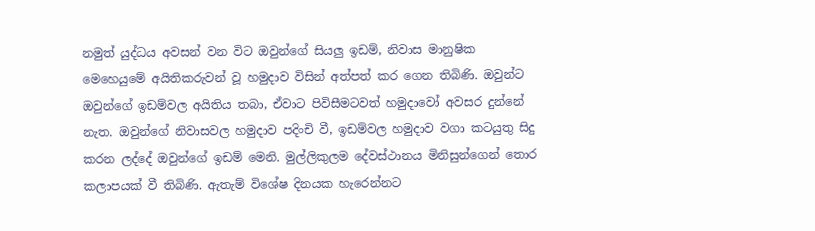නමුත් යුද්ධය අවසන් වන විට ඔවුන්ගේ සියලු ඉඩම්, නිවාස මානුෂික මෙහෙයුමේ අයිතිකරුවන් වූ හමුදාව විසින් අත්පත් කර ගෙන තිබිණි. ඔවුන්ට ඔවුන්ගේ ඉඩම්වල අයිතිය තබා, ඒවාට පිවිසීමටවත් හමුදාවෝ අවසර දුන්නේ නැත. ඔවුන්ගේ නිවාසවල හමුදාව පදිංචි වී, ඉඩම්වල හමුදාව වගා කටයුතු සිදු කරන ලද්දේ ඔවුන්ගේ ඉඩම් මෙනි. මුල්ලිකුලම දේවස්ථානය මිනිසුන්ගෙන් තොර කලාපයක් වී තිබිණි. ඇතැම් විශේෂ දිනයක හැරෙන්නට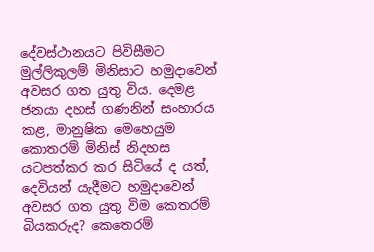දේවස්ථානයට පිවිසීමට මුල්ලිකුලම් මිනිසාට හමුදාවෙන් අවසර ගත යුතු විය. දෙමළ ජනයා දහස් ගණනින් සංහාරය කළ, මානුෂික මෙහෙයුම කොතරම් මිනිස් නිදහස යටපත්කර කර සිටියේ ද යත්, දෙවියන් යැදීමට හමුදාවෙන් අවසර ගත යුතු විම කෙතරම් බියකරුද? කෙතෙරම්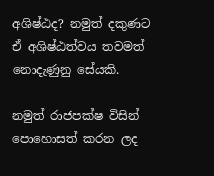අශිෂ්ඨද? නමුත් දකුණට ඒ අශිෂ්ඨත්වය තවමත් නොදැණුනු සේයකි.

නමුත් රාජපක්ෂ විසින් පොහොසත් කරන ලද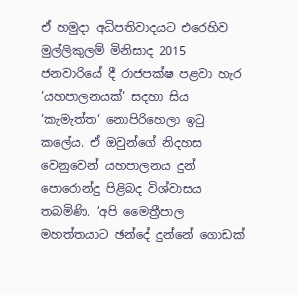ඒ හමුදා අධිපතිවාදයට එරෙහිව මුල්ලිකුලම් මිනිසාද 2015 ජනවාරියේ දී රාජපක්ෂ පළවා හැර ‘යහපාලනයක්‘ සදහා සිය ‘කැමැත්ත‘ නොපිරිහෙලා ඉටු කලේය. ඒ ඔවුන්ගේ නිදහස වෙනුවෙන් යහපාලනය දුන් පොරොන්දු පිළිබද විශ්වාසය තබමිණි. ‘අපි මෛත්‍රීපාල මහත්තයාට ඡන්දේ දුන්නේ ගොඩක්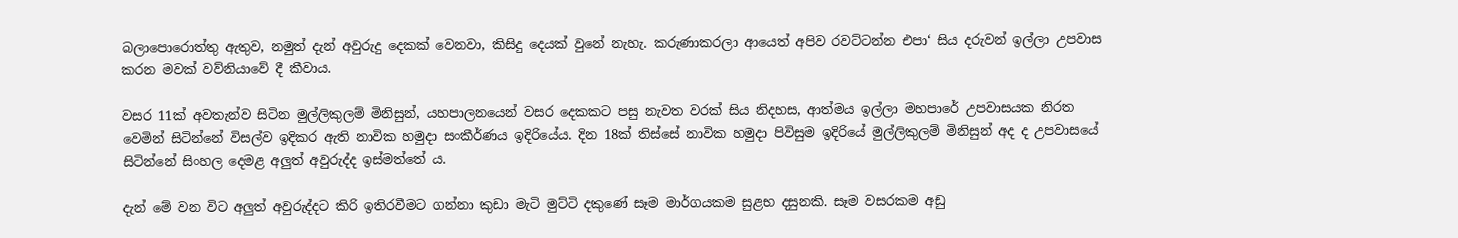බලාපොරොත්තු ඇතුව, නමුත් දැන් අවුරුදු දෙකක් වෙනවා, කිසිදු දෙයක් වුනේ නැහැ. කරුණාකරලා ආයෙත් අපිව රවට්ටන්න එපා‘ සිය දරුවන් ඉල්ලා උපවාස කරන මවක් වව්නියාවේ දී කීවාය.

වසර 11ක් අවතැන්ව සිටින මුල්ලිකුලම් මිනිසුන්, යහපාලනයෙන් වසර දෙකකට පසු නැවත වරක් සිය නිදහස, ආත්මය ඉල්ලා මහපාරේ උපවාසයක නිරත වෙමින් සිටින්නේ විසල්ව ඉදිකර ඇති නාවික හමුදා සංකීර්ණය ඉදිරියේය. දින 18ක් තිස්සේ නාවික හමුදා පිවිසුම ඉදිරියේ මුල්ලිකුලම් මිනිසුන් අද ද උපවාසයේ සිටින්නේ සිංහල දෙමළ අලුත් අවුරුද්ද ඉස්මත්තේ ය.

දැන් මේ වන විට අලුත් අවුරුද්දට කිරි ඉතිරවීමට ගන්නා කුඩා මැටි මුට්ටි දකුණේ සෑම මාර්ගයකම සුළභ දසුනකි. සෑම වසරකම අඩු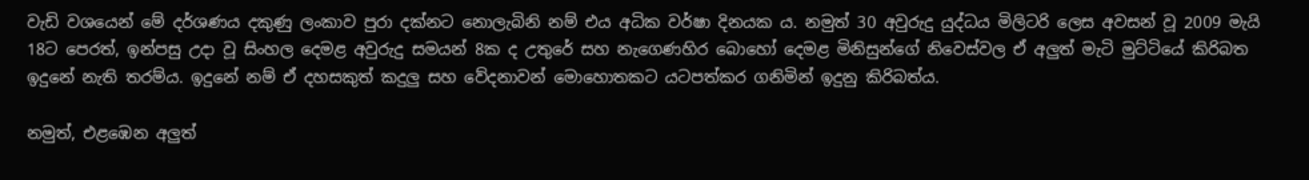වැඩි වශයෙන් මේ දර්ශණය දකුණු ලංකාව පුරා දක්නට නොලැබිනි නම් එය අධික වර්ෂා දිනයක ය. නමුත් 30 අවුරුදු යුද්ධය මිලිටරි ලෙස අවසන් වූ 2009 මැයි 18ට පෙරත්, ඉන්පසු උදා වූ සිංහල දෙමළ අවුරුදු සමයන් 8ක ද උතුරේ සහ නැගෙණහිර බොහෝ දෙමළ මිනිසුන්ගේ නිවෙස්වල ඒ අලුත් මැටි මුට්ටියේ කිරිබත ඉදුනේ නැති තරම්ය. ඉදුනේ නම් ඒ දහසකුත් කදුලු සහ වේදනාවන් මොහොතකට යටපත්කර ගනිමින් ඉදුනු කිරිබත්ය.

නමුත්, එළඹෙන අලුත්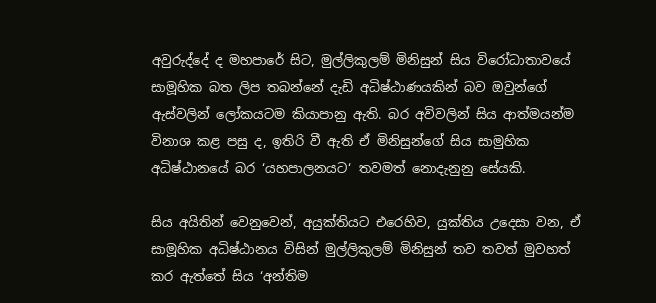අවුරුද්දේ ද මහපාරේ සිට, මුල්ලිකුලම් මිනිසුන් සිය විරෝධාතාවයේ සාමූහික බත ලිප තබන්නේ දැඩි අධිෂ්ඨාණයකින් බව ඔවුන්ගේ ඇස්වලින් ලෝකයටම කියාපානු ඇති. බර අවිවලින් සිය ආත්මයන්ම විනාශ කළ පසු ද, ඉතිරි වී ඇති ඒ මිනිසුන්ගේ සිය සාමුහික අධිෂ්ඨානයේ බර ‘යහපාලනයට‘ තවමත් නොදැනුනු සේයකි.

සිය අයිතින් වෙනුවෙන්, අයුක්තියට එරෙහිව, යුක්තිය උදෙසා වන, ඒ සාමූහික අධිෂ්ඨානය විසින් මුල්ලිකුලම් මිනිසුන් තව තවත් මුවහත් කර ඇත්තේ සිය ‘අන්තිම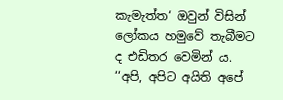කැමැත්ත‘ ඔවුන් විසින් ලෝකය හමුවේ තැබීමට ද එඩිතර වෙමින් ය. ‘‘අපි, අපිට අයිති අපේ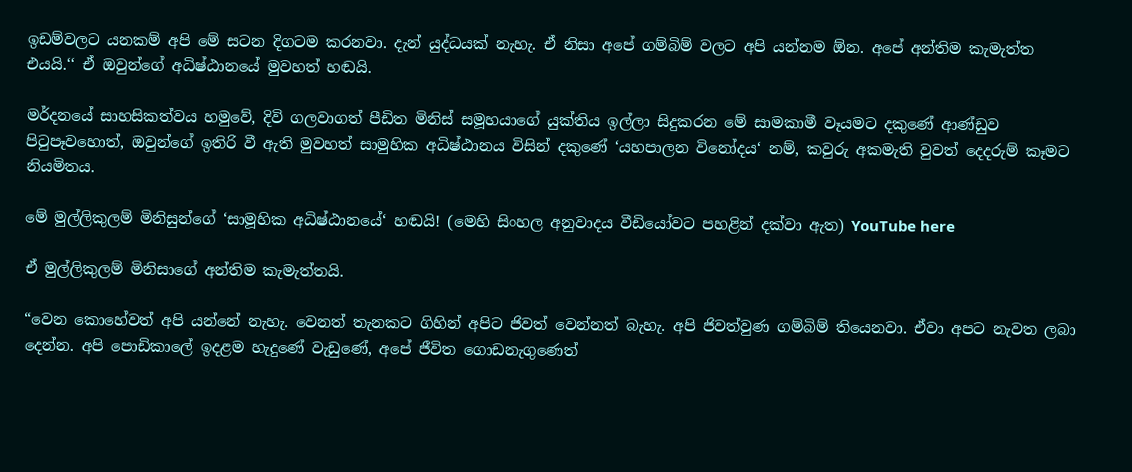ඉඩම්වලට යනකම් අපි මේ සටන දිගටම කරනවා. දැන් යුද්ධයක් නැහැ. ඒ නිසා අපේ ගම්බිම් වලට අපි යන්නම ඕන. අපේ අන්තිම කැමැත්ත එයයි.‘‘ ඒ ඔවුන්ගේ අධිෂ්ඨානයේ මුවහත් හඬයි.

මර්දනයේ සාහසිකත්වය හමුවේ, දිවි ගලවාගත් පීඩිත මිනිස් සමූහයාගේ යුක්තිය ඉල්ලා සිදුකරන මේ සාමකාමී වෑයමට දකුණේ ආණ්ඩුව පිටුපෑවහොත්, ඔවුන්ගේ ඉතිරි වී ඇති මුවහත් සාමුහික අධිෂ්ඨානය විසින් දකුණේ ‘යහපාලන විනෝදය‘ නම්, කවුරු අකමැති වුවත් දෙදරුම් කෑමට නියමිතය.

මේ මුල්ලිකුලම් මිනිසුන්ගේ ‘සාමූහික අධිෂ්ඨානයේ‘ හඬයි! (මෙහි සිංහල අනුවාදය වීඩියෝවට පහළින් දක්වා ඇත) YouTube here

ඒ මුල්ලිකුලම් මිනිසාගේ අන්තිම කැමැත්තයි.

“වෙන කොහේවත් අපි යන්නේ නැහැ. වෙනත් තැනකට ගිහින් අපිට ජිවත් වෙන්නත් බැහැ. අපි ජිවත්වුණ ගම්බිම් තියෙනවා. ඒවා අපට නැවත ලබා දෙන්න. අපි පොඩිකාලේ ඉදළම හැදුණේ වැඩුණේ, අපේ ජීවිත ගොඩනැගුණෙත්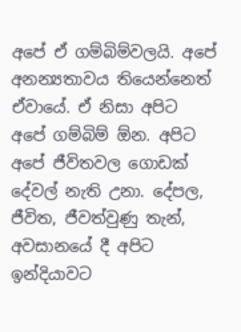අපේ ඒ ගම්බිම්වලයි. අපේ අනන්‍යතාවය තියෙන්නෙත් ඒවායේ. ඒ නිසා අපිට අපේ ගම්බිම් ඕන. අපිට අපේ ජීවිතවල ගොඩක් දේවල් නැති උනා. දේපල, ජීවිත, ජීවත්වුණු තැන්, අවසානයේ දී අපිට ඉන්දියාවට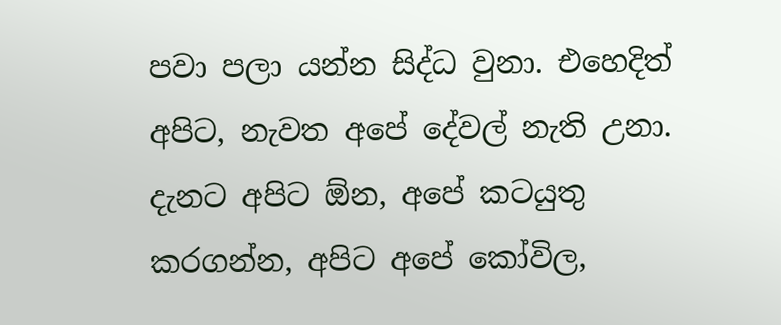පවා පලා යන්න සිද්ධ වුනා. එහෙදිත් අපිට, නැවත අපේ දේවල් නැති උනා. දැනට අපිට ඕන, අපේ කටයුතු කරගන්න, අපිට අපේ කෝවිල,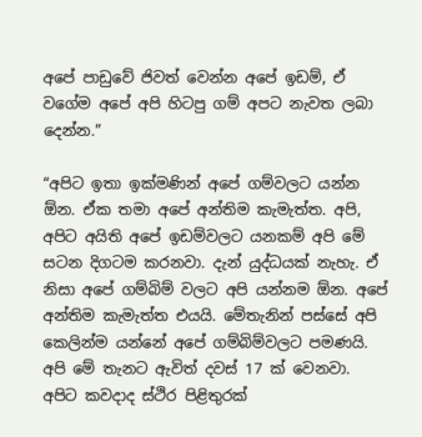අපේ පාඩුවේ ජිවත් වෙන්න අපේ ඉඩම්, ඒ වගේම අපේ අපි හිටපු ගම් අපට නැවත ලබා දෙන්න.”

“අපිට ඉතා ඉක්මණින් අපේ ගම්වලට යන්න ඕන. ඒක තමා අපේ අන්තිම කැමැත්ත. අපි, අපිට අයිති අපේ ඉඩම්වලට යනකම් අපි මේ සටන දිගටම කරනවා. දැන් යුද්ධයක් නැහැ. ඒ නිසා අපේ ගම්බිම් වලට අපි යන්නම ඕන. අපේ අන්තිම කැමැත්ත එයයි. මේතැනින් පස්සේ අපි කෙලින්ම යන්නේ අපේ ගම්බිම්වලට පමණයි. අපි මේ තැනට ඇවිත් දවස් 17 ක් වෙනවා. අපිට කවදාද ස්ථිර පිළිතුරක්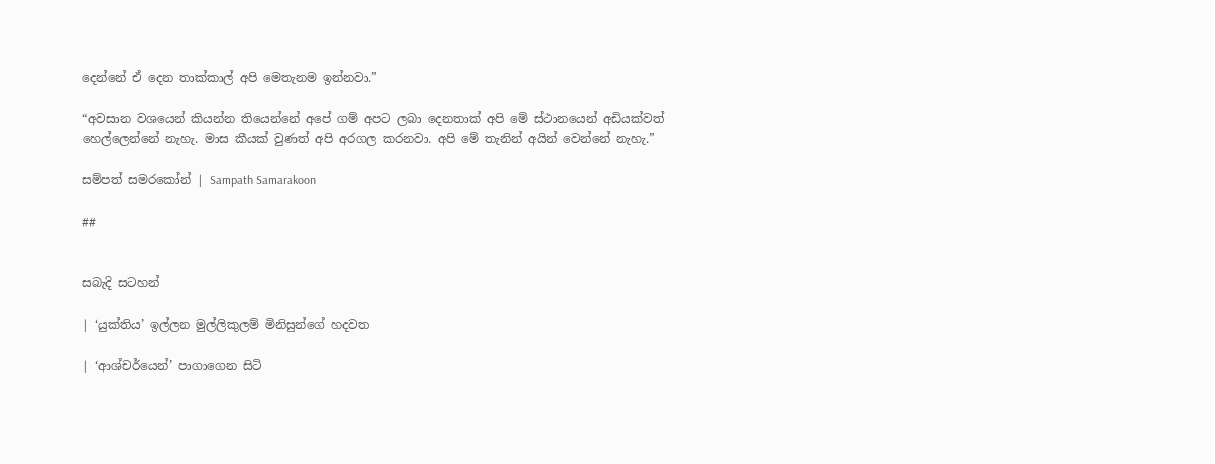දෙන්නේ ඒ දෙන තාක්කාල් අපි මෙතැනම ඉන්නවා.”

“අවසාන වශයෙන් කියන්න තියෙන්නේ අපේ ගම් අපට ලබා දෙනතාක් අපි මේ ස්ථානයෙන් අඩියක්වත් හෙල්ලෙන්නේ නැහැ. මාස කීයක් වුණත් අපි අරගල කරනවා. අපි මේ තැනින් අයින් වෙන්නේ නැහැ.”

සම්පත් සමරකෝන් | Sampath Samarakoon

##


සබැදි සටහන්

| ‘යුක්තිය’ ඉල්ලන මුල්ලිකුලම් මිනිසුන්ගේ හදවත

| ‘ආශ්චර්යෙන්’ පාගාගෙන සිටි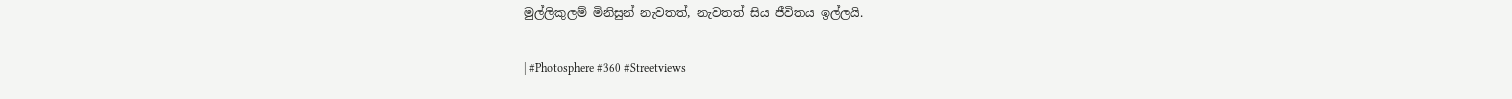මුල්ලිකුලම් මිනිසුන් නැවතත්, නැවතත් සිය ජීවිතය ඉල්ලයි.

| #Photosphere #360 #Streetviews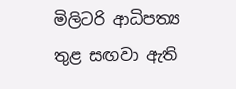මිලිටරි ආධිපත්‍ය තුළ සඟවා ඇති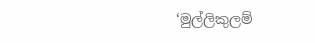‘මුල්ලිකුලම්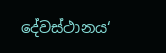දේවස්ථානය‘